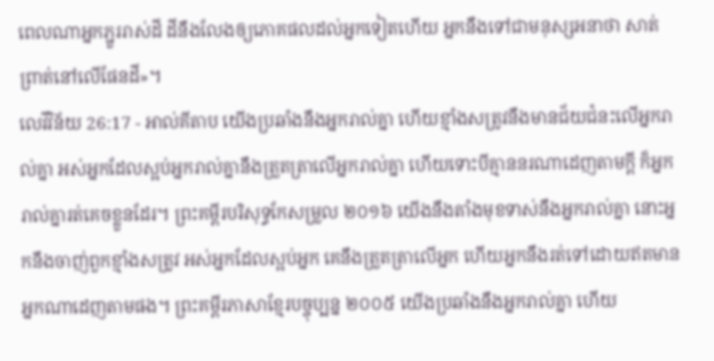ពេលណាអ្នកភ្ជួររាស់ដី ដីនឹងលែងឲ្យភោគផលដល់អ្នកទៀតហើយ អ្នកនឹងទៅជាមនុស្សអនាថា សាត់ព្រាត់នៅលើផែនដី»។
លេវីវិន័យ 26:17 - អាល់គីតាប យើងប្រឆាំងនឹងអ្នករាល់គ្នា ហើយខ្មាំងសត្រូវនឹងមានជ័យជំនះលើអ្នករាល់គ្នា អស់អ្នកដែលស្អប់អ្នករាល់គ្នានឹងត្រួតត្រាលើអ្នករាល់គ្នា ហើយទោះបីគ្មាននរណាដេញតាមក្តី ក៏អ្នករាល់គ្នារត់គេចខ្លួនដែរ។ ព្រះគម្ពីរបរិសុទ្ធកែសម្រួល ២០១៦ យើងនឹងតាំងមុខទាស់នឹងអ្នករាល់គ្នា នោះអ្នកនឹងចាញ់ពួកខ្មាំងសត្រូវ អស់អ្នកដែលស្អប់អ្នក គេនឹងត្រួតត្រាលើអ្នក ហើយអ្នកនឹងរត់ទៅដោយឥតមានអ្នកណាដេញតាមផង។ ព្រះគម្ពីរភាសាខ្មែរបច្ចុប្បន្ន ២០០៥ យើងប្រឆាំងនឹងអ្នករាល់គ្នា ហើយ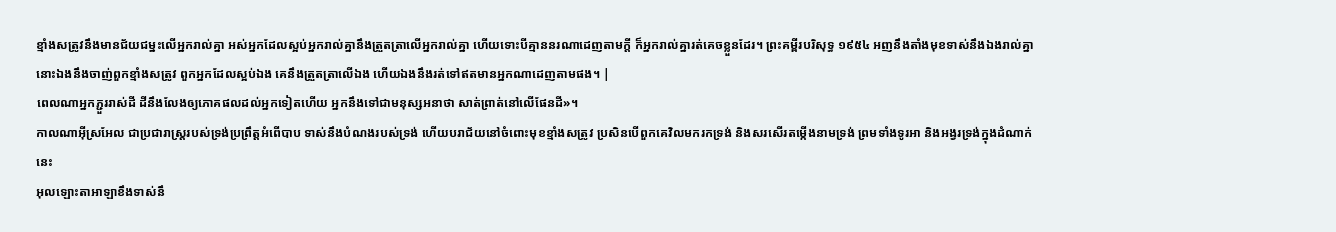ខ្មាំងសត្រូវនឹងមានជ័យជម្នះលើអ្នករាល់គ្នា អស់អ្នកដែលស្អប់អ្នករាល់គ្នានឹងត្រួតត្រាលើអ្នករាល់គ្នា ហើយទោះបីគ្មាននរណាដេញតាមក្ដី ក៏អ្នករាល់គ្នារត់គេចខ្លួនដែរ។ ព្រះគម្ពីរបរិសុទ្ធ ១៩៥៤ អញនឹងតាំងមុខទាស់នឹងឯងរាល់គ្នា នោះឯងនឹងចាញ់ពួកខ្មាំងសត្រូវ ពួកអ្នកដែលស្អប់ឯង គេនឹងត្រួតត្រាលើឯង ហើយឯងនឹងរត់ទៅឥតមានអ្នកណាដេញតាមផង។ |
ពេលណាអ្នកភ្ជួររាស់ដី ដីនឹងលែងឲ្យភោគផលដល់អ្នកទៀតហើយ អ្នកនឹងទៅជាមនុស្សអនាថា សាត់ព្រាត់នៅលើផែនដី»។
កាលណាអ៊ីស្រអែល ជាប្រជារាស្ត្ររបស់ទ្រង់ប្រព្រឹត្តអំពើបាប ទាស់នឹងបំណងរបស់ទ្រង់ ហើយបរាជ័យនៅចំពោះមុខខ្មាំងសត្រូវ ប្រសិនបើពួកគេវិលមករកទ្រង់ និងសរសើរតម្កើងនាមទ្រង់ ព្រមទាំងទូរអា និងអង្វរទ្រង់ក្នុងដំណាក់នេះ
អុលឡោះតាអាឡាខឹងទាស់នឹ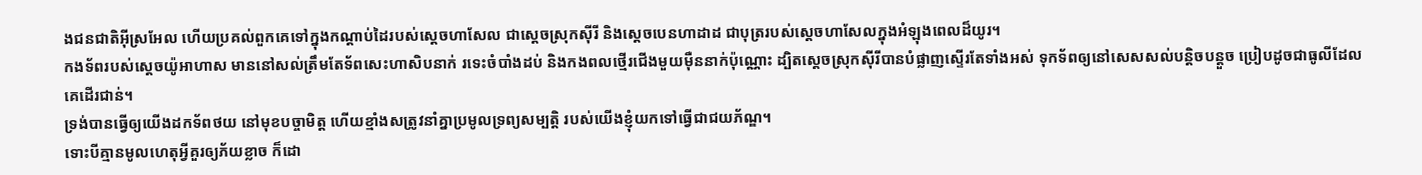ងជនជាតិអ៊ីស្រអែល ហើយប្រគល់ពួកគេទៅក្នុងកណ្តាប់ដៃរបស់ស្តេចហាសែល ជាស្តេចស្រុកស៊ីរី និងស្តេចបេនហាដាដ ជាបុត្ររបស់ស្តេចហាសែលក្នុងអំឡុងពេលដ៏យូរ។
កងទ័ពរបស់ស្តេចយ៉ូអាហាស មាននៅសល់ត្រឹមតែទ័ពសេះហាសិបនាក់ រទេះចំបាំងដប់ និងកងពលថ្មើរជើងមួយម៉ឺននាក់ប៉ុណ្ណោះ ដ្បិតស្តេចស្រុកស៊ីរីបានបំផ្លាញស្ទើរតែទាំងអស់ ទុកទ័ពឲ្យនៅសេសសល់បន្តិចបន្តួច ប្រៀបដូចជាធូលីដែលគេដើរជាន់។
ទ្រង់បានធ្វើឲ្យយើងដកទ័ពថយ នៅមុខបច្ចាមិត្ត ហើយខ្មាំងសត្រូវនាំគ្នាប្រមូលទ្រព្យសម្បត្តិ របស់យើងខ្ញុំយកទៅធ្វើជាជយភ័ណ្ឌ។
ទោះបីគ្មានមូលហេតុអ្វីគួរឲ្យភ័យខ្លាច ក៏ដោ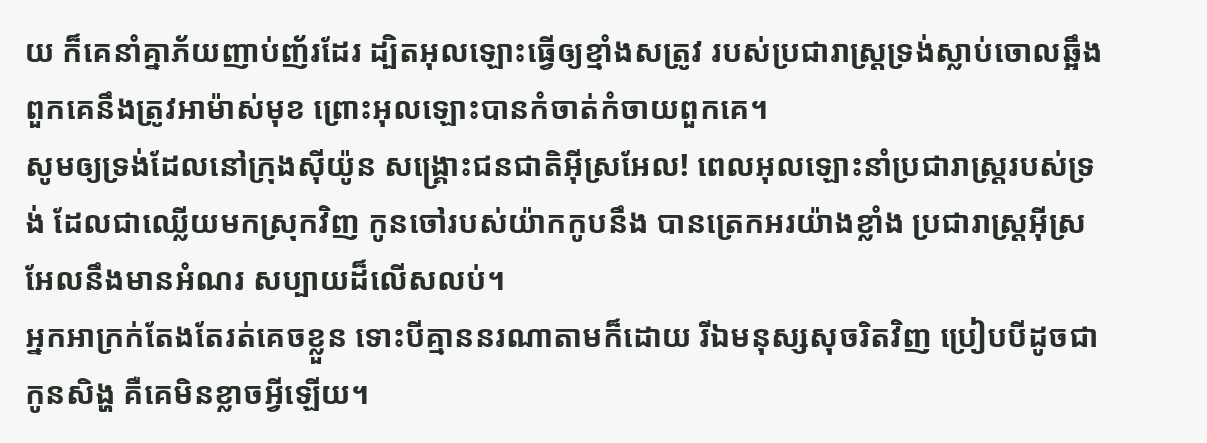យ ក៏គេនាំគ្នាភ័យញាប់ញ័រដែរ ដ្បិតអុលឡោះធ្វើឲ្យខ្មាំងសត្រូវ របស់ប្រជារាស្ដ្រទ្រង់ស្លាប់ចោលឆ្អឹង ពួកគេនឹងត្រូវអាម៉ាស់មុខ ព្រោះអុលឡោះបានកំចាត់កំចាយពួកគេ។
សូមឲ្យទ្រង់ដែលនៅក្រុងស៊ីយ៉ូន សង្គ្រោះជនជាតិអ៊ីស្រអែល! ពេលអុលឡោះនាំប្រជារាស្ដ្ររបស់ទ្រង់ ដែលជាឈ្លើយមកស្រុកវិញ កូនចៅរបស់យ៉ាកកូបនឹង បានត្រេកអរយ៉ាងខ្លាំង ប្រជារាស្ដ្រអ៊ីស្រអែលនឹងមានអំណរ សប្បាយដ៏លើសលប់។
អ្នកអាក្រក់តែងតែរត់គេចខ្លួន ទោះបីគ្មាននរណាតាមក៏ដោយ រីឯមនុស្សសុចរិតវិញ ប្រៀបបីដូចជាកូនសិង្ហ គឺគេមិនខ្លាចអ្វីឡើយ។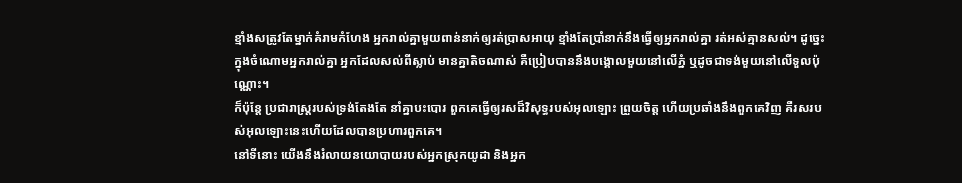ខ្មាំងសត្រូវតែម្នាក់គំរាមកំហែង អ្នករាល់គ្នាមួយពាន់នាក់ឲ្យរត់ប្រាសអាយុ ខ្មាំងតែប្រាំនាក់នឹងធ្វើឲ្យអ្នករាល់គ្នា រត់អស់គ្មានសល់។ ដូច្នេះ ក្នុងចំណោមអ្នករាល់គ្នា អ្នកដែលសល់ពីស្លាប់ មានគ្នាតិចណាស់ គឺប្រៀបបាននឹងបង្គោលមួយនៅលើភ្នំ ឬដូចជាទង់មួយនៅលើទួលប៉ុណ្ណោះ។
ក៏ប៉ុន្តែ ប្រជារាស្ត្ររបស់ទ្រង់តែងតែ នាំគ្នាបះបោរ ពួកគេធ្វើឲ្យរសដ៏វិសុទ្ធរបស់អុលឡោះ ព្រួយចិត្ត ហើយប្រឆាំងនឹងពួកគេវិញ គឺរសរបស់អុលឡោះនេះហើយដែលបានប្រហារពួកគេ។
នៅទីនោះ យើងនឹងរំលាយនយោបាយរបស់អ្នកស្រុកយូដា និងអ្នក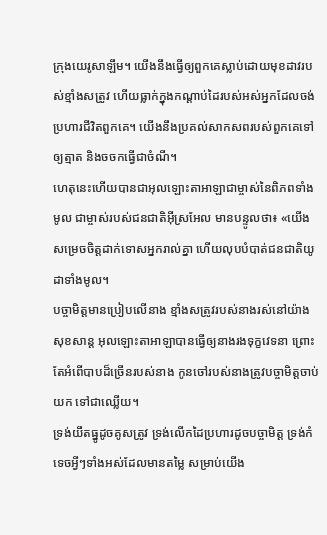ក្រុងយេរូសាឡឹម។ យើងនឹងធ្វើឲ្យពួកគេស្លាប់ដោយមុខដាវរបស់ខ្មាំងសត្រូវ ហើយធ្លាក់ក្នុងកណ្ដាប់ដៃរបស់អស់អ្នកដែលចង់ប្រហារជីវិតពួកគេ។ យើងនឹងប្រគល់សាកសពរបស់ពួកគេទៅឲ្យត្មាត និងចចកធ្វើជាចំណី។
ហេតុនេះហើយបានជាអុលឡោះតាអាឡាជាម្ចាស់នៃពិភពទាំងមូល ជាម្ចាស់របស់ជនជាតិអ៊ីស្រអែល មានបន្ទូលថា៖ «យើងសម្រេចចិត្តដាក់ទោសអ្នករាល់គ្នា ហើយលុបបំបាត់ជនជាតិយូដាទាំងមូល។
បច្ចាមិត្តមានប្រៀបលើនាង ខ្មាំងសត្រូវរបស់នាងរស់នៅយ៉ាងសុខសាន្ត អុលឡោះតាអាឡាបានធ្វើឲ្យនាងរងទុក្ខវេទនា ព្រោះតែអំពើបាបដ៏ច្រើនរបស់នាង កូនចៅរបស់នាងត្រូវបច្ចាមិត្តចាប់យក ទៅជាឈ្លើយ។
ទ្រង់យឹតធ្នូដូចគូសត្រូវ ទ្រង់លើកដៃប្រហារដូចបច្ចាមិត្ត ទ្រង់កំទេចអ្វីៗទាំងអស់ដែលមានតម្លៃ សម្រាប់យើង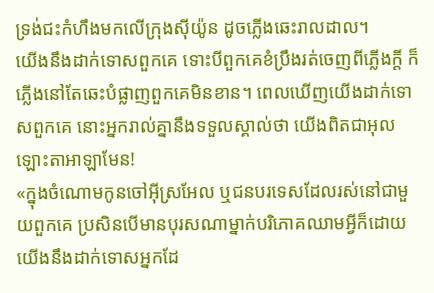ទ្រង់ជះកំហឹងមកលើក្រុងស៊ីយ៉ូន ដូចភ្លើងឆេះរាលដាល។
យើងនឹងដាក់ទោសពួកគេ ទោះបីពួកគេខំប្រឹងរត់ចេញពីភ្លើងក្ដី ក៏ភ្លើងនៅតែឆេះបំផ្លាញពួកគេមិនខាន។ ពេលឃើញយើងដាក់ទោសពួកគេ នោះអ្នករាល់គ្នានឹងទទួលស្គាល់ថា យើងពិតជាអុលឡោះតាអាឡាមែន!
«ក្នុងចំណោមកូនចៅអ៊ីស្រអែល ឬជនបរទេសដែលរស់នៅជាមួយពួកគេ ប្រសិនបើមានបុរសណាម្នាក់បរិភោគឈាមអ្វីក៏ដោយ យើងនឹងដាក់ទោសអ្នកដែ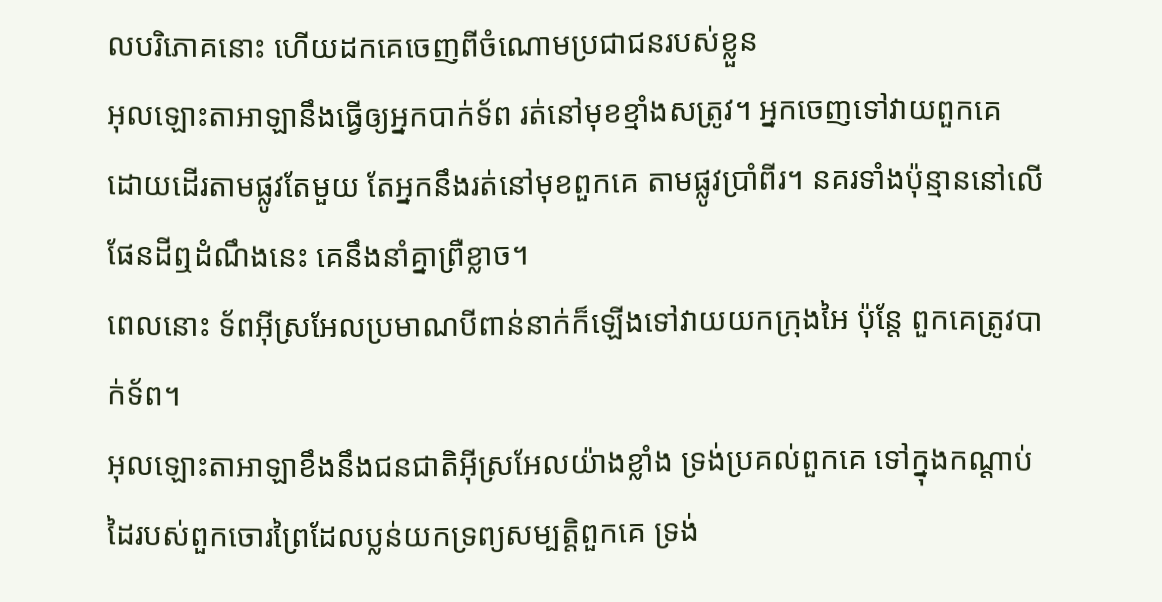លបរិភោគនោះ ហើយដកគេចេញពីចំណោមប្រជាជនរបស់ខ្លួន
អុលឡោះតាអាឡានឹងធ្វើឲ្យអ្នកបាក់ទ័ព រត់នៅមុខខ្មាំងសត្រូវ។ អ្នកចេញទៅវាយពួកគេ ដោយដើរតាមផ្លូវតែមួយ តែអ្នកនឹងរត់នៅមុខពួកគេ តាមផ្លូវប្រាំពីរ។ នគរទាំងប៉ុន្មាននៅលើផែនដីឮដំណឹងនេះ គេនឹងនាំគ្នាព្រឺខ្លាច។
ពេលនោះ ទ័ពអ៊ីស្រអែលប្រមាណបីពាន់នាក់ក៏ឡើងទៅវាយយកក្រុងអៃ ប៉ុន្តែ ពួកគេត្រូវបាក់ទ័ព។
អុលឡោះតាអាឡាខឹងនឹងជនជាតិអ៊ីស្រអែលយ៉ាងខ្លាំង ទ្រង់ប្រគល់ពួកគេ ទៅក្នុងកណ្តាប់ដៃរបស់ពួកចោរព្រៃដែលប្លន់យកទ្រព្យសម្បត្តិពួកគេ ទ្រង់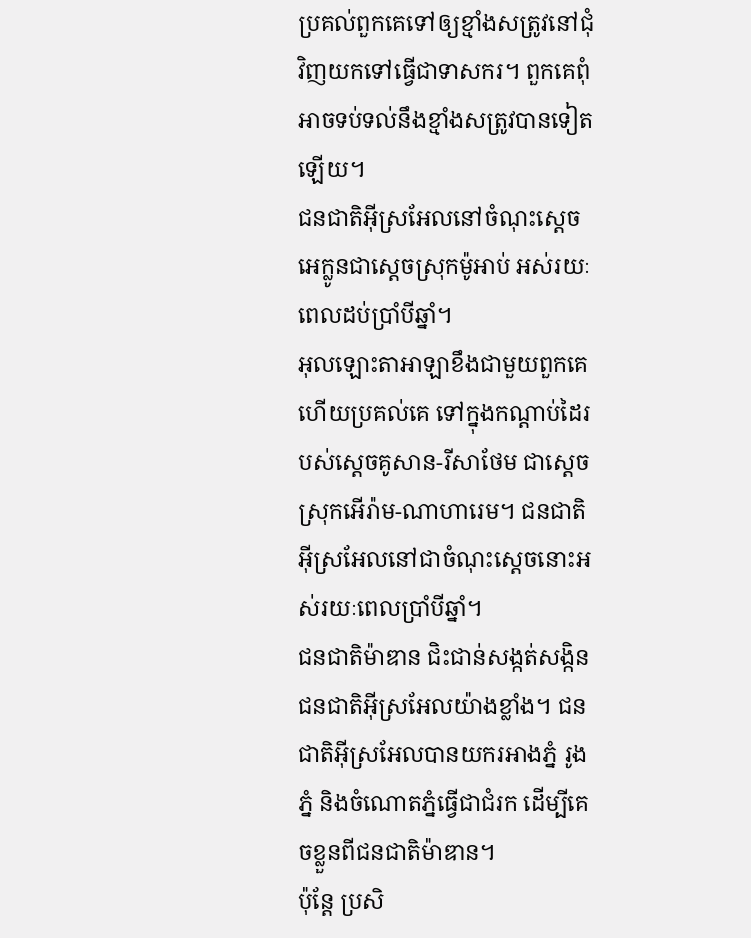ប្រគល់ពួកគេទៅឲ្យខ្មាំងសត្រូវនៅជុំវិញយកទៅធ្វើជាទាសករ។ ពួកគេពុំអាចទប់ទល់នឹងខ្មាំងសត្រូវបានទៀតឡើយ។
ជនជាតិអ៊ីស្រអែលនៅចំណុះស្តេចអេក្លូនជាស្តេចស្រុកម៉ូអាប់ អស់រយៈពេលដប់ប្រាំបីឆ្នាំ។
អុលឡោះតាអាឡាខឹងជាមួយពួកគេ ហើយប្រគល់គេ ទៅក្នុងកណ្តាប់ដៃរបស់ស្តេចគូសាន-រីសាថែម ជាស្តេចស្រុកអើរ៉ាម-ណាហារេម។ ជនជាតិអ៊ីស្រអែលនៅជាចំណុះស្តេចនោះអស់រយៈពេលប្រាំបីឆ្នាំ។
ជនជាតិម៉ាឌាន ជិះជាន់សង្កត់សង្កិនជនជាតិអ៊ីស្រអែលយ៉ាងខ្លាំង។ ជនជាតិអ៊ីស្រអែលបានយករអាងភ្នំ រូងភ្នំ និងចំណោតភ្នំធ្វើជាជំរក ដើម្បីគេចខ្លួនពីជនជាតិម៉ាឌាន។
ប៉ុន្តែ ប្រសិ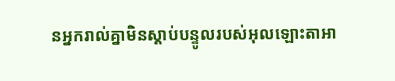នអ្នករាល់គ្នាមិនស្តាប់បន្ទូលរបស់អុលឡោះតាអា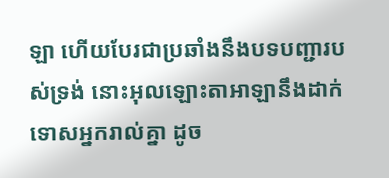ឡា ហើយបែរជាប្រឆាំងនឹងបទបញ្ជារបស់ទ្រង់ នោះអុលឡោះតាអាឡានឹងដាក់ទោសអ្នករាល់គ្នា ដូច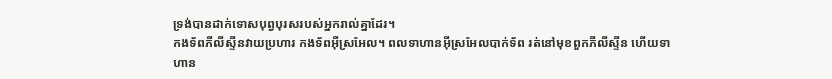ទ្រង់បានដាក់ទោសបុព្វបុរសរបស់អ្នករាល់គ្នាដែរ។
កងទ័ពភីលីស្ទីនវាយប្រហារ កងទ័ពអ៊ីស្រអែល។ ពលទាហានអ៊ីស្រអែលបាក់ទ័ព រត់នៅមុខពួកភីលីស្ទីន ហើយទាហាន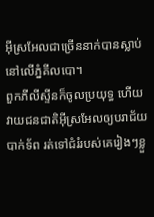អ៊ីស្រអែលជាច្រើននាក់បានស្លាប់នៅលើភ្នំគីលបោ។
ពួកភីលីស្ទីនក៏ចូលប្រយុទ្ធ ហើយវាយជនជាតិអ៊ីស្រអែលឲ្យបរាជ័យ បាក់ទ័ព រត់ទៅជំរំរបស់គេរៀងៗខ្លួ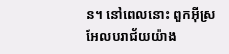ន។ នៅពេលនោះ ពួកអ៊ីស្រអែលបរាជ័យយ៉ាង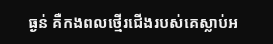ធ្ងន់ គឺកងពលថ្មើរជើងរបស់គេស្លាប់អ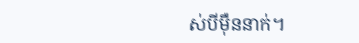ស់បីម៉ឺននាក់។